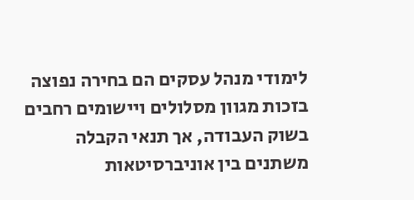לימודי מנהל עסקים הם בחירה נפוצה בזכות מגוון מסלולים ויישומים רחבים בשוק העבודה, אך תנאי הקבלה משתנים בין אוניברסיטאות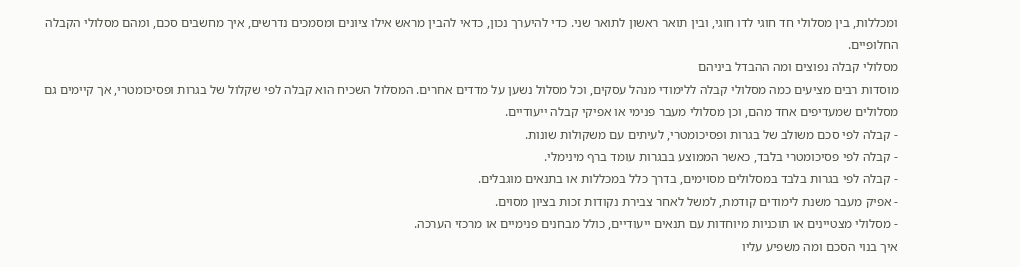ומכללות, בין מסלולי חד חוגי לדו חוגי, ובין תואר ראשון לתואר שני. כדי להיערך נכון, כדאי להבין מראש אילו ציונים ומסמכים נדרשים, איך מחשבים סכם, ומהם מסלולי הקבלה החלופיים.
מסלולי קבלה נפוצים ומה ההבדל ביניהם
מוסדות רבים מציעים כמה מסלולי קבלה ללימודי מנהל עסקים, וכל מסלול נשען על מדדים אחרים. המסלול השכיח הוא קבלה לפי שקלול של בגרות ופסיכומטרי, אך קיימים גם מסלולים שמעדיפים אחד מהם, וכן מסלולי מעבר פנימי או אפיקי קבלה ייעודיים.
- קבלה לפי סכם משולב של בגרות ופסיכומטרי, לעיתים עם משקולות שונות.
- קבלה לפי פסיכומטרי בלבד, כאשר הממוצע בבגרות עומד ברף מינימלי.
- קבלה לפי בגרות בלבד במסלולים מסוימים, בדרך כלל במכללות או בתנאים מוגבלים.
- אפיק מעבר משנת לימודים קודמת, למשל לאחר צבירת נקודות זכות בציון מסוים.
- מסלולי מצטיינים או תוכניות מיוחדות עם תנאים ייעודיים, כולל מבחנים פנימיים או מרכזי הערכה.
איך בנוי הסכם ומה משפיע עליו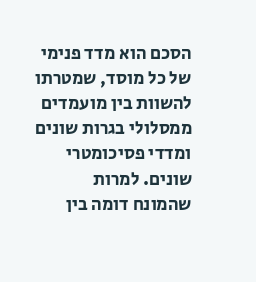הסכם הוא מדד פנימי של כל מוסד, שמטרתו להשוות בין מועמדים ממסלולי בגרות שונים ומדדי פסיכומטרי שונים. למרות שהמונח דומה בין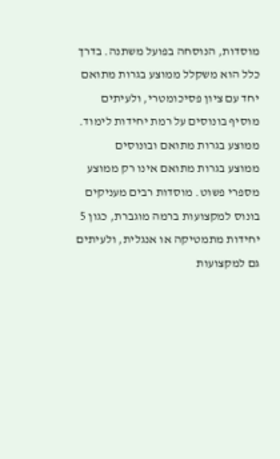מוסדות, הנוסחה בפועל משתנה. בדרך כלל הוא משקלל ממוצע בגרות מתואם יחד עם ציון פסיכומטרי, ולעיתים מוסיף בונוסים על רמת יחידות לימוד.
ממוצע בגרות מתואם ובונוסים
ממוצע בגרות מתואם אינו רק ממוצע מספרי פשוט. מוסדות רבים מעניקים בונוס למקצועות ברמה מוגברת, כגון 5 יחידות מתמטיקה או אנגלית, ולעיתים גם למקצועות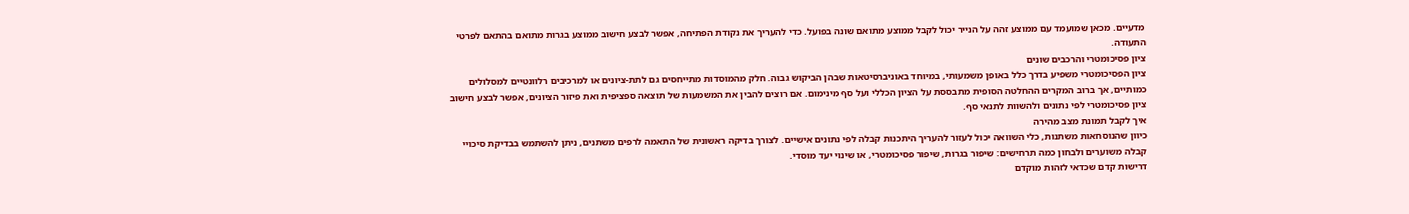מדעיים. מכאן שמועמד עם ממוצע זהה על הנייר יכול לקבל ממוצע מתואם שונה בפועל. כדי להעריך את נקודת הפתיחה, אפשר לבצע חישוב ממוצע בגרות מתואם בהתאם לפרטי התעודה.
ציון פסיכומטרי והרכבים שונים
ציון הפסיכומטרי משפיע בדרך כלל באופן משמעותי, במיוחד באוניברסיטאות שבהן הביקוש גבוה. חלק מהמוסדות מתייחסים גם לתת-ציונים או למרכיבים רלוונטיים למסלולים כמותיים, אך ברוב המקרים ההחלטה הסופית מתבססת על הציון הכללי ועל סף מינימום. אם רוצים להבין את המשמעות של תוצאה ספציפית ואת פיזור הציונים, אפשר לבצע חישוב ציון פסיכומטרי לפי נתונים ולהשוות לתנאי סף.
איך לקבל תמונת מצב מהירה
כיוון שהנוסחאות משתנות, כלי השוואה יכול לעזור להעריך היתכנות קבלה לפי נתונים אישיים. לצורך בדיקה ראשונית של התאמה לרפים משתנים, ניתן להשתמש בבדיקת סיכויי קבלה משוערים ולבחון כמה תרחישים: שיפור בגרות, שיפור פסיכומטרי, או שינוי יעד מוסדי.
דרישות קדם שכדאי לזהות מוקדם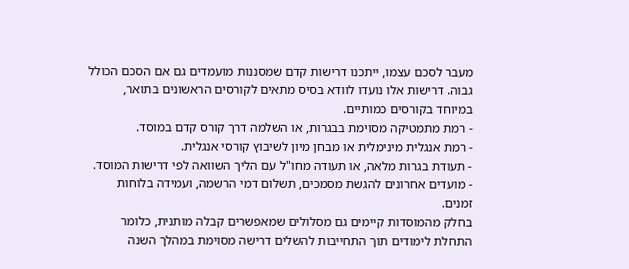מעבר לסכם עצמו, ייתכנו דרישות קדם שמסננות מועמדים גם אם הסכם הכולל גבוה. דרישות אלו נועדו לוודא בסיס מתאים לקורסים הראשונים בתואר, במיוחד בקורסים כמותיים.
- רמת מתמטיקה מסוימת בבגרות, או השלמה דרך קורס קדם במוסד.
- רמת אנגלית מינימלית או מבחן מיון לשיבוץ קורסי אנגלית.
- תעודת בגרות מלאה, או תעודה מחו"ל עם הליך השוואה לפי דרישות המוסד.
- מועדים אחרונים להגשת מסמכים, תשלום דמי הרשמה, ועמידה בלוחות זמנים.
בחלק מהמוסדות קיימים גם מסלולים שמאפשרים קבלה מותנית, כלומר התחלת לימודים תוך התחייבות להשלים דרישה מסוימת במהלך השנה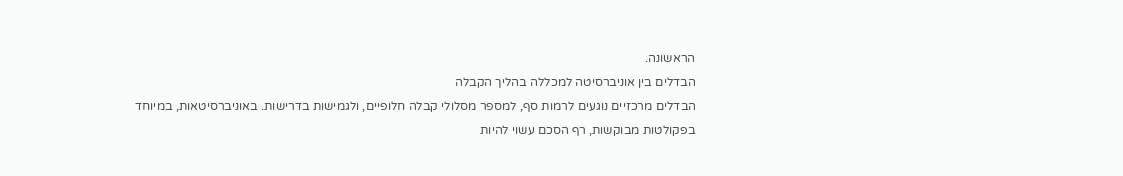הראשונה.
הבדלים בין אוניברסיטה למכללה בהליך הקבלה
הבדלים מרכזיים נוגעים לרמות סף, למספר מסלולי קבלה חלופיים, ולגמישות בדרישות. באוניברסיטאות, במיוחד בפקולטות מבוקשות, רף הסכם עשוי להיות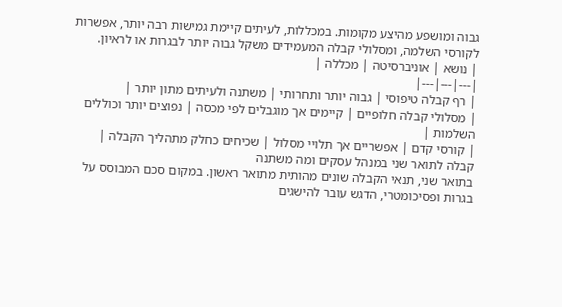גבוה ומושפע מהיצע מקומות. במכללות, לעיתים קיימת גמישות רבה יותר, אפשרות לקורסי השלמה, ומסלולי קבלה המעמידים משקל גבוה יותר לבגרות או לראיון.
| נושא | אוניברסיטה | מכללה |
|---|---|---|
| רף קבלה טיפוסי | גבוה יותר ותחרותי | משתנה ולעיתים מתון יותר |
| מסלולי קבלה חלופיים | קיימים אך מוגבלים לפי מכסה | נפוצים יותר וכוללים השלמות |
| קורסי קדם | אפשריים אך תלויי מסלול | שכיחים כחלק מתהליך הקבלה |
קבלה לתואר שני במנהל עסקים ומה משתנה
בתואר שני, תנאי הקבלה שונים מהותית מתואר ראשון. במקום סכם המבוסס על בגרות ופסיכומטרי, הדגש עובר להישגים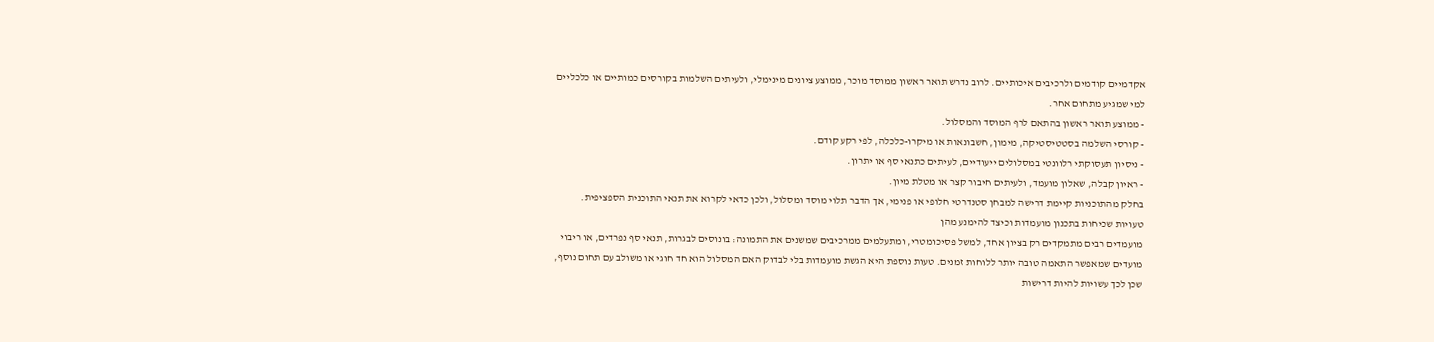אקדמיים קודמים ולרכיבים איכותיים. לרוב נדרש תואר ראשון ממוסד מוכר, ממוצע ציונים מינימלי, ולעיתים השלמות בקורסים כמותיים או כלכליים למי שמגיע מתחום אחר.
- ממוצע תואר ראשון בהתאם לרף המוסד והמסלול.
- קורסי השלמה בסטטיסטיקה, מימון, חשבונאות או מיקרו-כלכלה, לפי רקע קודם.
- ניסיון תעסוקתי רלוונטי במסלולים ייעודיים, לעיתים כתנאי סף או יתרון.
- ראיון קבלה, שאלון מועמד, ולעיתים חיבור קצר או מטלת מיון.
בחלק מהתוכניות קיימת דרישה למבחן סטנדרטי חלופי או פנימי, אך הדבר תלוי מוסד ומסלול, ולכן כדאי לקרוא את תנאי התוכנית הספציפית.
טעויות שכיחות בתכנון מועמדות וכיצד להימנע מהן
מועמדים רבים מתמקדים רק בציון אחד, למשל פסיכומטרי, ומתעלמים ממרכיבים שמשנים את התמונה: בונוסים לבגרות, תנאי סף נפרדים, או ריבוי מועדים שמאפשר התאמה טובה יותר ללוחות זמנים. טעות נוספת היא הגשת מועמדות בלי לבדוק האם המסלול הוא חד חוגי או משולב עם תחום נוסף, שכן לכך עשויות להיות דרישות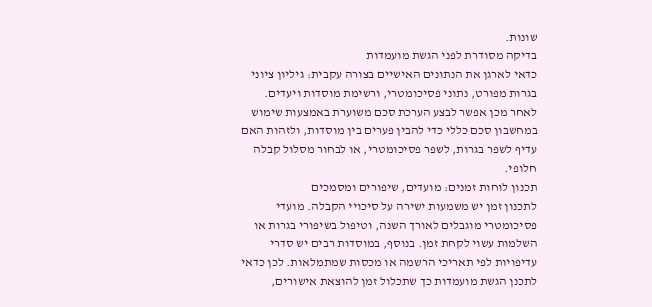שונות.
בדיקה מסודרת לפני הגשת מועמדות
כדאי לארגן את הנתונים האישיים בצורה עקבית: גיליון ציוני בגרות מפורט, נתוני פסיכומטרי, ורשימת מוסדות ויעדים. לאחר מכן אפשר לבצע הערכת סכם משוערת באמצעות שימוש במחשבון סכם כללי כדי להבין פערים בין מוסדות, ולזהות האם עדיף לשפר בגרות, לשפר פסיכומטרי, או לבחור מסלול קבלה חלופי.
תכנון לוחות זמנים: מועדים, שיפורים ומסמכים
לתכנון זמן יש משמעות ישירה על סיכויי הקבלה. מועדי פסיכומטרי מוגבלים לאורך השנה, וטיפול בשיפורי בגרות או השלמות עשוי לקחת זמן. בנוסף, במוסדות רבים יש סדרי עדיפויות לפי תאריכי הרשמה או מכסות שמתמלאות. לכן כדאי לתכנן הגשת מועמדות כך שתכלול זמן להוצאת אישורים,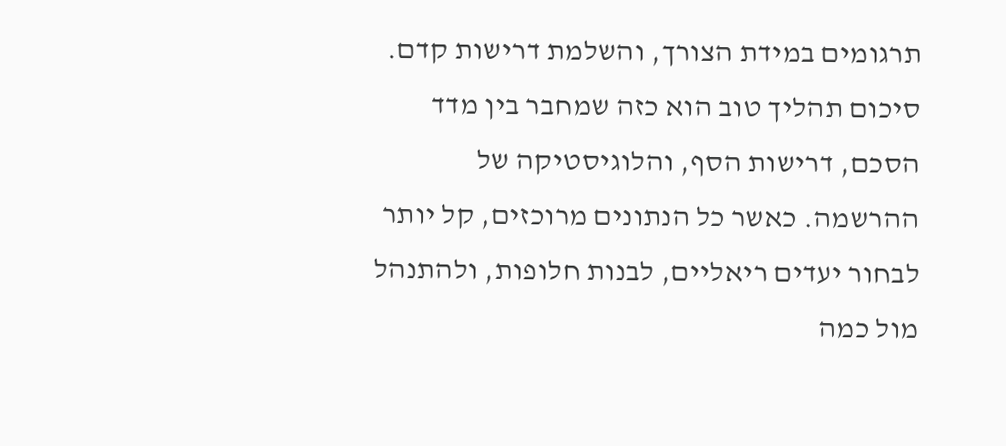תרגומים במידת הצורך, והשלמת דרישות קדם.
סיכום תהליך טוב הוא כזה שמחבר בין מדד הסכם, דרישות הסף, והלוגיסטיקה של ההרשמה. כאשר כל הנתונים מרוכזים, קל יותר לבחור יעדים ריאליים, לבנות חלופות, ולהתנהל מול כמה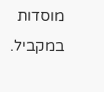מוסדות במקביל.